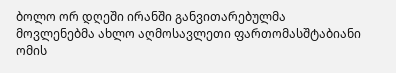ბოლო ორ დღეში ირანში განვითარებულმა მოვლენებმა ახლო აღმოსავლეთი ფართომასშტაბიანი ომის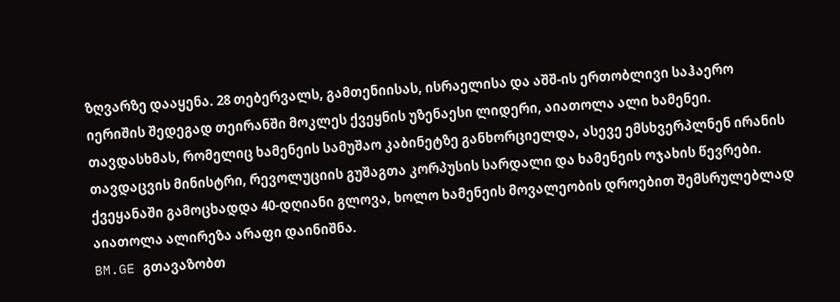ზღვარზე დააყენა. 28 თებერვალს, გამთენიისას, ისრაელისა და აშშ-ის ერთობლივი საჰაერო იერიშის შედეგად თეირანში მოკლეს ქვეყნის უზენაესი ლიდერი, აიათოლა ალი ხამენეი. თავდასხმას, რომელიც ხამენეის სამუშაო კაბინეტზე განხორციელდა, ასევე ემსხვერპლნენ ირანის თავდაცვის მინისტრი, რევოლუციის გუშაგთა კორპუსის სარდალი და ხამენეის ოჯახის წევრები.
ქვეყანაში გამოცხადდა 40-დღიანი გლოვა, ხოლო ხამენეის მოვალეობის დროებით შემსრულებლად აიათოლა ალირეზა არაფი დაინიშნა.
BM.GE გთავაზობთ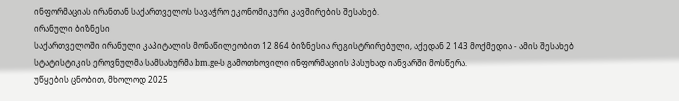ინფორმაციას ირანთან საქართველოს სავაჭრო ეკონომიკური კავშირების შესახებ.
ირანული ბიზნესი
საქართველოში ირანული კაპიტალის მონაწილეობით 12 864 ბიზნესია რეგისტრირებული, აქედან 2 143 მოქმედია - ამის შესახებ სტატისტიკის ეროვნულმა სამსახურმა bm.ge-ს გამოთხოვილი ინფორმაციის პასუხად იანვარში მოსწერა.
უწყების ცნობით, მხოლოდ 2025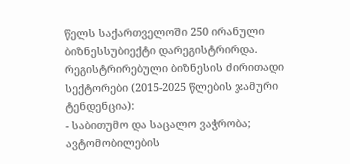წელს საქართველოში 250 ირანული ბიზნესსუბიექტი დარეგისტრირდა.
რეგისტრირებული ბიზნესის ძირითადი სექტორები (2015-2025 წლების ჯამური ტენდენცია):
- საბითუმო და საცალო ვაჭრობა; ავტომობილების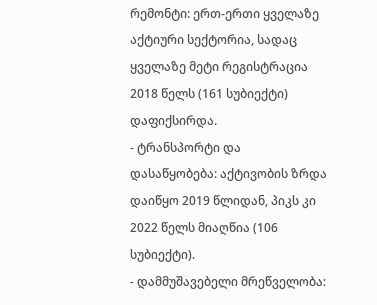რემონტი: ერთ-ერთი ყველაზე აქტიური სექტორია, სადაც ყველაზე მეტი რეგისტრაცია 2018 წელს (161 სუბიექტი) დაფიქსირდა.
- ტრანსპორტი და დასაწყობება: აქტივობის ზრდა დაიწყო 2019 წლიდან, პიკს კი 2022 წელს მიაღწია (106 სუბიექტი).
- დამმუშავებელი მრეწველობა: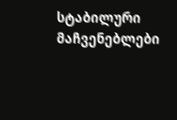სტაბილური მაჩვენებლები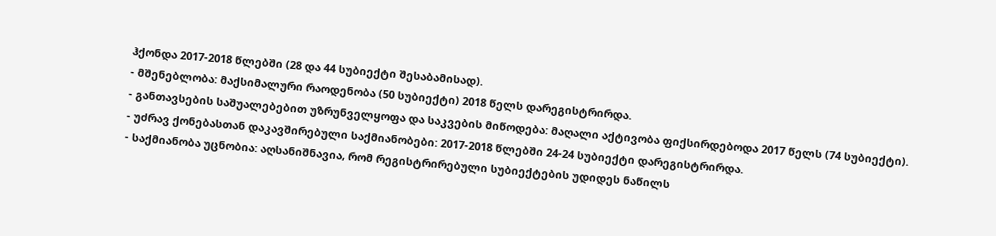ჰქონდა 2017-2018 წლებში (28 და 44 სუბიექტი შესაბამისად).
- მშენებლობა: მაქსიმალური რაოდენობა (50 სუბიექტი) 2018 წელს დარეგისტრირდა.
- განთავსების საშუალებებით უზრუნველყოფა და საკვების მიწოდება: მაღალი აქტივობა ფიქსირდებოდა 2017 წელს (74 სუბიექტი).
- უძრავ ქონებასთან დაკავშირებული საქმიანობები: 2017-2018 წლებში 24-24 სუბიექტი დარეგისტრირდა.
- საქმიანობა უცნობია: აღსანიშნავია, რომ რეგისტრირებული სუბიექტების უდიდეს ნაწილს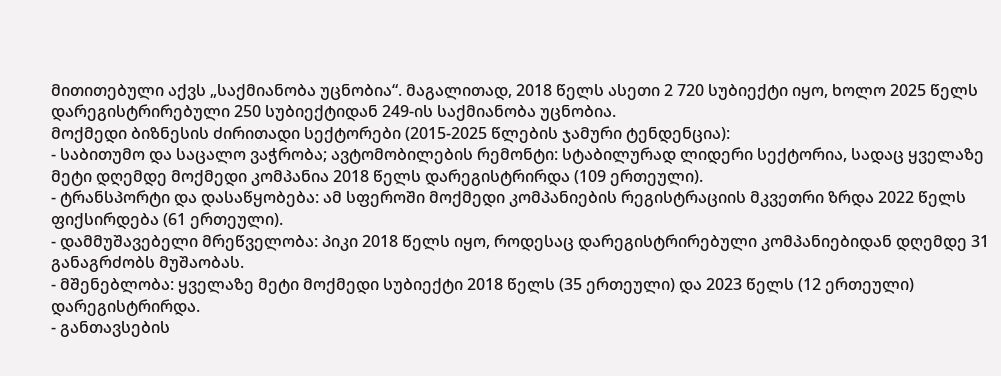მითითებული აქვს „საქმიანობა უცნობია“. მაგალითად, 2018 წელს ასეთი 2 720 სუბიექტი იყო, ხოლო 2025 წელს დარეგისტრირებული 250 სუბიექტიდან 249-ის საქმიანობა უცნობია.
მოქმედი ბიზნესის ძირითადი სექტორები (2015-2025 წლების ჯამური ტენდენცია):
- საბითუმო და საცალო ვაჭრობა; ავტომობილების რემონტი: სტაბილურად ლიდერი სექტორია, სადაც ყველაზე მეტი დღემდე მოქმედი კომპანია 2018 წელს დარეგისტრირდა (109 ერთეული).
- ტრანსპორტი და დასაწყობება: ამ სფეროში მოქმედი კომპანიების რეგისტრაციის მკვეთრი ზრდა 2022 წელს ფიქსირდება (61 ერთეული).
- დამმუშავებელი მრეწველობა: პიკი 2018 წელს იყო, როდესაც დარეგისტრირებული კომპანიებიდან დღემდე 31 განაგრძობს მუშაობას.
- მშენებლობა: ყველაზე მეტი მოქმედი სუბიექტი 2018 წელს (35 ერთეული) და 2023 წელს (12 ერთეული) დარეგისტრირდა.
- განთავსების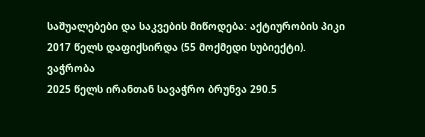საშუალებები და საკვების მიწოდება: აქტიურობის პიკი 2017 წელს დაფიქსირდა (55 მოქმედი სუბიექტი).
ვაჭრობა
2025 წელს ირანთან სავაჭრო ბრუნვა 290.5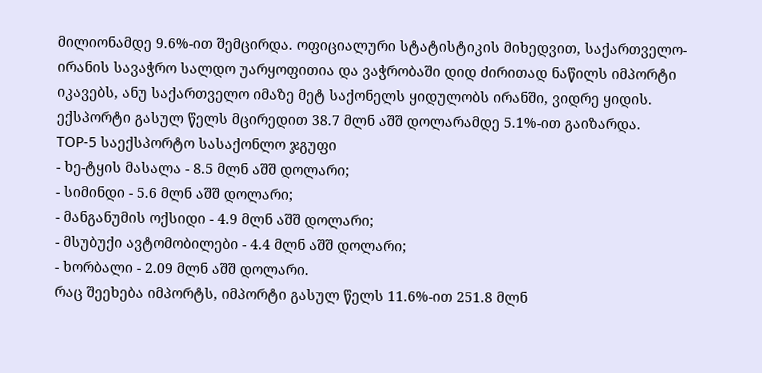მილიონამდე 9.6%-ით შემცირდა. ოფიციალური სტატისტიკის მიხედვით, საქართველო-ირანის სავაჭრო სალდო უარყოფითია და ვაჭრობაში დიდ ძირითად ნაწილს იმპორტი იკავებს, ანუ საქართველო იმაზე მეტ საქონელს ყიდულობს ირანში, ვიდრე ყიდის.
ექსპორტი გასულ წელს მცირედით 38.7 მლნ აშშ დოლარამდე 5.1%-ით გაიზარდა.
TOP-5 საექსპორტო სასაქონლო ჯგუფი
- ხე-ტყის მასალა - 8.5 მლნ აშშ დოლარი;
- სიმინდი - 5.6 მლნ აშშ დოლარი;
- მანგანუმის ოქსიდი - 4.9 მლნ აშშ დოლარი;
- მსუბუქი ავტომობილები - 4.4 მლნ აშშ დოლარი;
- ხორბალი - 2.09 მლნ აშშ დოლარი.
რაც შეეხება იმპორტს, იმპორტი გასულ წელს 11.6%-ით 251.8 მლნ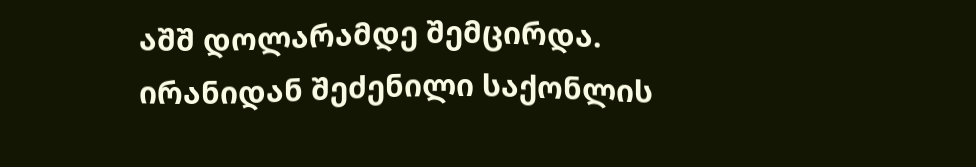აშშ დოლარამდე შემცირდა. ირანიდან შეძენილი საქონლის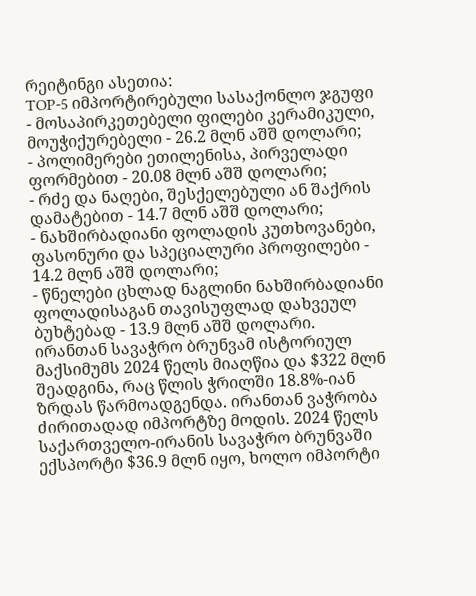რეიტინგი ასეთია:
TOP-5 იმპორტირებული სასაქონლო ჯგუფი
- მოსაპირკეთებელი ფილები კერამიკული, მოუჭიქურებელი - 26.2 მლნ აშშ დოლარი;
- პოლიმერები ეთილენისა, პირველადი ფორმებით - 20.08 მლნ აშშ დოლარი;
- რძე და ნაღები, შესქელებული ან შაქრის დამატებით - 14.7 მლნ აშშ დოლარი;
- ნახშირბადიანი ფოლადის კუთხოვანები, ფასონური და სპეციალური პროფილები - 14.2 მლნ აშშ დოლარი;
- წნელები ცხლად ნაგლინი ნახშირბადიანი ფოლადისაგან თავისუფლად დახვეულ ბუხტებად - 13.9 მლნ აშშ დოლარი.
ირანთან სავაჭრო ბრუნვამ ისტორიულ მაქსიმუმს 2024 წელს მიაღწია და $322 მლნ შეადგინა, რაც წლის ჭრილში 18.8%-იან ზრდას წარმოადგენდა. ირანთან ვაჭრობა ძირითადად იმპორტზე მოდის. 2024 წელს საქართველო-ირანის სავაჭრო ბრუნვაში ექსპორტი $36.9 მლნ იყო, ხოლო იმპორტი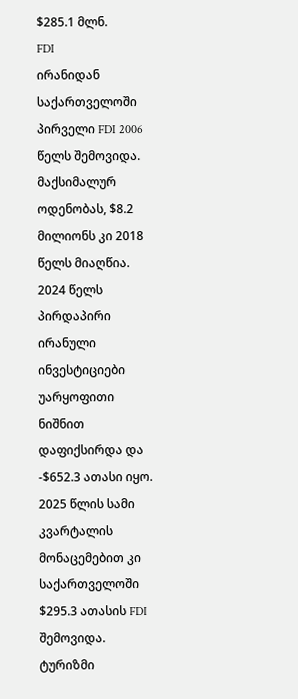$285.1 მლნ.
FDI
ირანიდან საქართველოში პირველი FDI 2006 წელს შემოვიდა. მაქსიმალურ ოდენობას, $8.2 მილიონს კი 2018 წელს მიაღწია. 2024 წელს პირდაპირი ირანული ინვესტიციები უარყოფითი ნიშნით დაფიქსირდა და -$652.3 ათასი იყო. 2025 წლის სამი კვარტალის მონაცემებით კი საქართველოში $295.3 ათასის FDI შემოვიდა.
ტურიზმი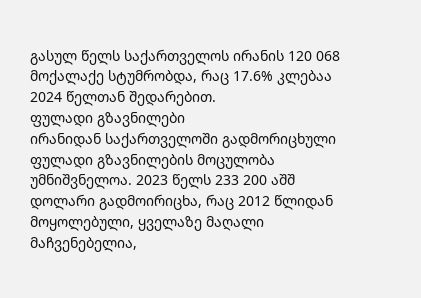გასულ წელს საქართველოს ირანის 120 068 მოქალაქე სტუმრობდა, რაც 17.6% კლებაა 2024 წელთან შედარებით.
ფულადი გზავნილები
ირანიდან საქართველოში გადმორიცხული ფულადი გზავნილების მოცულობა უმნიშვნელოა. 2023 წელს 233 200 აშშ დოლარი გადმოირიცხა, რაც 2012 წლიდან მოყოლებული, ყველაზე მაღალი მაჩვენებელია,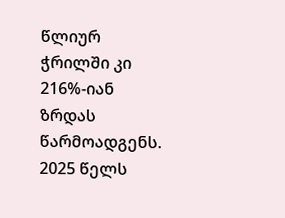წლიურ ჭრილში კი 216%-იან ზრდას წარმოადგენს. 2025 წელს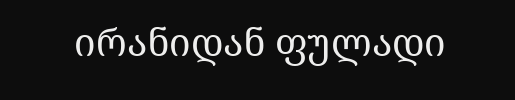ირანიდან ფულადი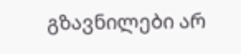გზავნილები არ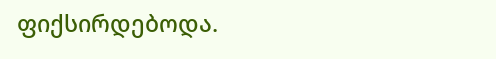ფიქსირდებოდა.